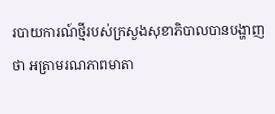របាយការណ៍ថ្មីរបស់ក្រសួងសុខាភិបាលបានបង្ហាញថា អត្រាមរណភាពមាតា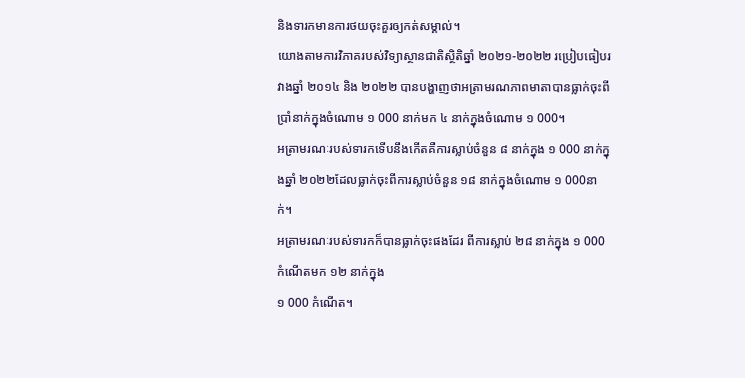និងទារកមានការថយចុះគួរឲ្យកត់សម្គាល់។
យោងតាមការវិភាគរបស់វិទ្យាស្ថានជាតិស្ថិតិឆ្នាំ ២០២១-២០២២ រប្រៀបធៀបរវាងឆ្នាំ ២០១៤ និង ២០២២ បានបង្ហាញថាអត្រាមរណភាពមាតាបានធ្លាក់ចុះពីប្រាំនាក់ក្នុងចំណោម ១ 000 នាក់មក ៤ នាក់ក្នុងចំណោម ១ 000។
អត្រាមរណៈរបស់ទារកទើបនឹងកើតគឺការស្លាប់ចំនួន ៨ នាក់ក្នុង ១ 000 នាក់ក្នុងឆ្នាំ ២០២២ដែលធ្លាក់ចុះពីការស្លាប់ចំនួន ១៨ នាក់ក្នុងចំណោម ១ 000នាក់។
អត្រាមរណៈរបស់ទារកក៏បានធ្លាក់ចុះផងដែរ ពីការស្លាប់ ២៨ នាក់ក្នុង ១ 000 កំណើតមក ១២ នាក់ក្នុង
១ 000 កំណើត។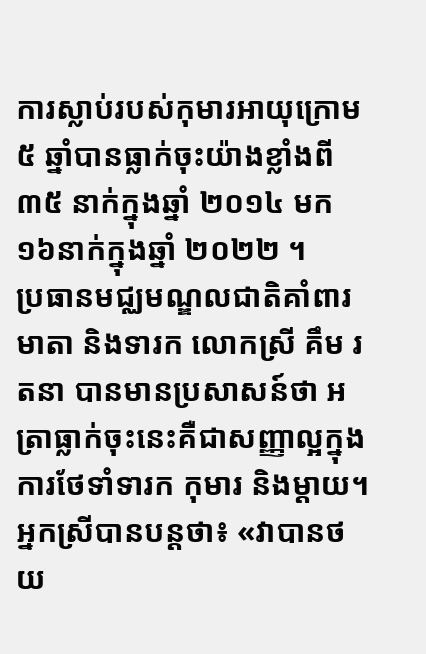ការស្លាប់របស់កុមារអាយុក្រោម ៥ ឆ្នាំបានធ្លាក់ចុះយ៉ាងខ្លាំងពី ៣៥ នាក់ក្នុងឆ្នាំ ២០១៤ មក ១៦នាក់ក្នុងឆ្នាំ ២០២២ ។
ប្រធានមជ្ឈមណ្ឌលជាតិគាំពារមាតា និងទារក លោកស្រី គឹម រតនា បានមានប្រសាសន៍ថា អត្រាធ្លាក់ចុះនេះគឺជាសញ្ញាល្អក្នុងការថែទាំទារក កុមារ និងម្តាយ។
អ្នកស្រីបានបន្តថា៖ «វាបានថយ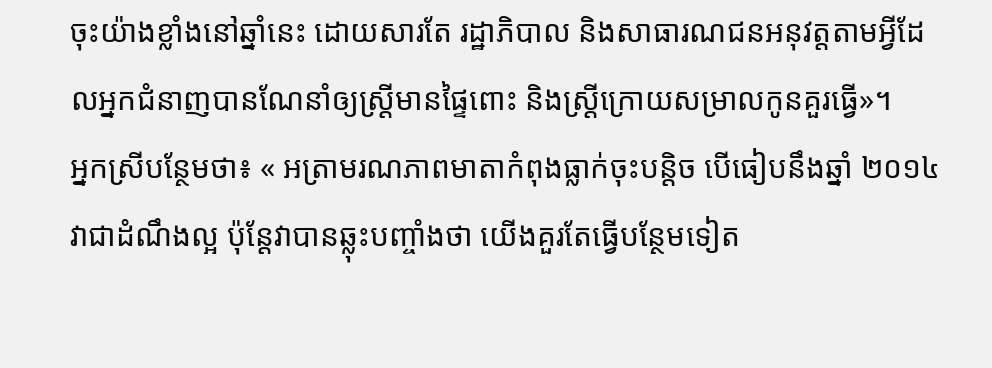ចុះយ៉ាងខ្លាំងនៅឆ្នាំនេះ ដោយសារតែ រដ្ឋាភិបាល និងសាធារណជនអនុវត្តតាមអ្វីដែលអ្នកជំនាញបានណែនាំឲ្យស្ត្រីមានផ្ទៃពោះ និងស្ត្រីក្រោយសម្រាលកូនគួរធ្វើ»។
អ្នកស្រីបន្ថែមថា៖ « អត្រាមរណភាពមាតាកំពុងធ្លាក់ចុះបន្តិច បើធៀបនឹងឆ្នាំ ២០១៤ វាជាដំណឹងល្អ ប៉ុន្តែវាបានឆ្លុះបញ្ចាំងថា យើងគួរតែធ្វើបន្ថែមទៀត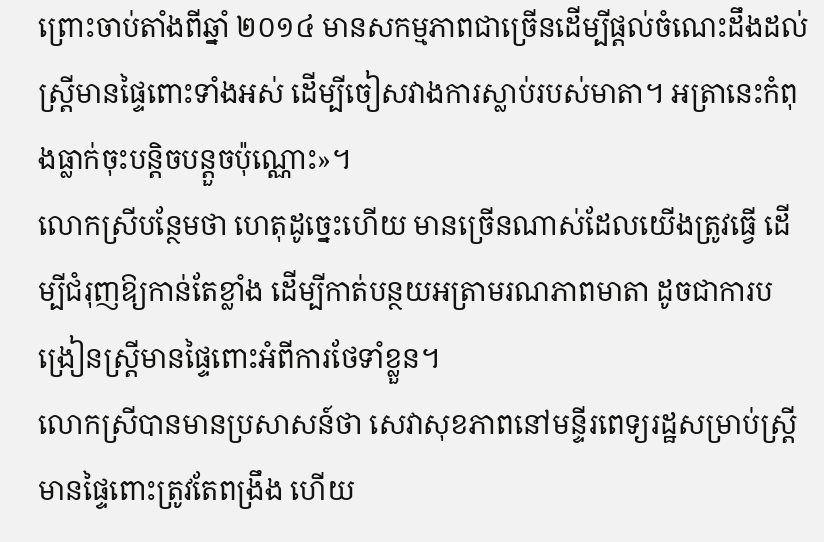ព្រោះចាប់តាំងពីឆ្នាំ ២០១៤ មានសកម្មភាពជាច្រើនដើម្បីផ្តល់ចំណេះដឹងដល់ស្ត្រីមានផ្ទៃពោះទាំងអស់ ដើម្បីចៀសវាងការស្លាប់របស់មាតា។ អត្រានេះកំពុងធ្លាក់ចុះបន្តិចបន្តួចប៉ុណ្ណោះ»។
លោកស្រីបន្ថែមថា ហេតុដូច្នេះហើយ មានច្រើនណាស់ដែលយើងត្រូវធ្វើ ដើម្បីជំរុញឱ្យកាន់តែខ្លាំង ដើម្បីកាត់បន្ថយអត្រាមរណភាពមាតា ដូចជាការបង្រៀនស្ត្រីមានផ្ទៃពោះអំពីការថែទាំខ្លួន។
លោកស្រីបានមានប្រសាសន៍ថា សេវាសុខភាពនៅមន្ទីរពេទ្យរដ្ឋសម្រាប់ស្ត្រីមានផ្ទៃពោះត្រូវតែពង្រឹង ហើយ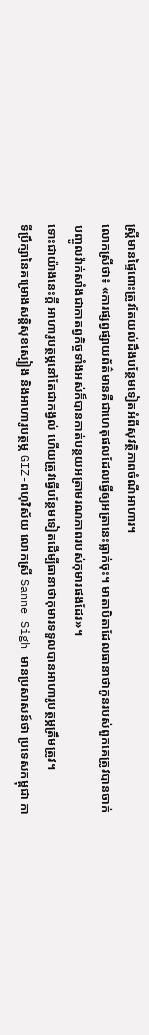ស្ត្រីមានផ្ទៃពោះត្រូវតែយល់ដឹងបន្ថែមទៀតអំពីសុវត្ថិភាពចំណីអាហារ។
លោកស្រីថា៖ «ការផ្សព្វផ្សាយព័ត៌មានគឺជាហេតុផលដែលធ្វើឲ្យអត្រានេះធ្លាក់ចុះ។ មាតាបិតាដែលធានាថាកូនរបស់ពួកគេត្រូវបានចាក់បញ្ចូលវ៉ាក់សាំងជាកាតព្វកិច្ចទាំងអស់ក៏បានកាត់បន្ថយអត្រាមរណភាពរបស់កុមារផងដែរ»។
ទោះជាយ៉ាងនេះក្តី អាហារូបត្ថម្ភនៅតែជាកង្វល់ ហើយត្រូវធ្វើបន្ថែមទៀតដើម្បីធានាថាកុមារទទួលបានអាហារូបត្ថម្ភត្រឹមត្រូវ។
ទីប្រឹក្សានៃគម្រោងសន្តិសុខស្បៀង និងអាហារូបត្ថម្ភ GIZ-ពហុវិស័យ លោកស្រី Sanne Sigh មានប្រសាសន៍ថា ប្រទេសកម្ពុជា កា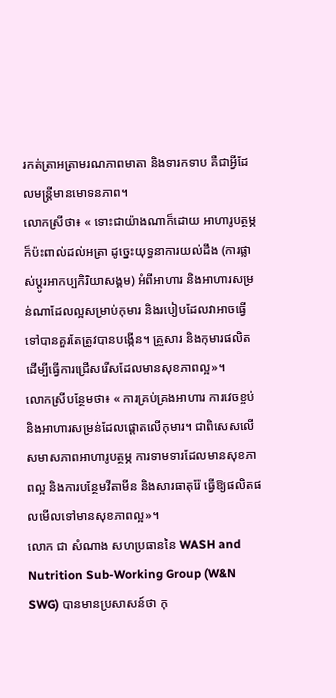រកត់ត្រាអត្រាមរណភាពមាតា និងទារកទាប គឺជាអ្វីដែលមន្ត្រីមានមោទនភាព។
លោកស្រីថា៖ « ទោះជាយ៉ាងណាក៏ដោយ អាហារូបត្ថម្ភក៏ប៉ះពាល់ដល់អត្រា ដូច្នេះយុទ្ធនាការយល់ដឹង (ការផ្លាស់ប្តូរអាកប្បកិរិយាសង្គម) អំពីអាហារ និងអាហារសម្រន់ណាដែលល្អសម្រាប់កុមារ និងរបៀបដែលវាអាចធ្វើទៅបានគួរតែត្រូវបានបង្កើន។ គ្រួសារ និងកុមារផលិតដើម្បីធ្វើការជ្រើសរើសដែលមានសុខភាពល្អ»។
លោកស្រីបន្ថែមថា៖ « ការគ្រប់គ្រងអាហារ ការវេចខ្ចប់ និងអាហារសម្រន់ដែលផ្តោតលើកុមារ។ ជាពិសេសលើសមាសភាពអាហារូបត្ថម្ភ ការទាមទារដែលមានសុខភាពល្អ និងការបន្ថែមវីតាមីន និងសារធាតុរ៉ែ ធ្វើឱ្យផលិតផលមើលទៅមានសុខភាពល្អ»។
លោក ជា សំណាង សហប្រធាននៃ WASH and Nutrition Sub-Working Group (W&N SWG) បានមានប្រសាសន៍ថា កុ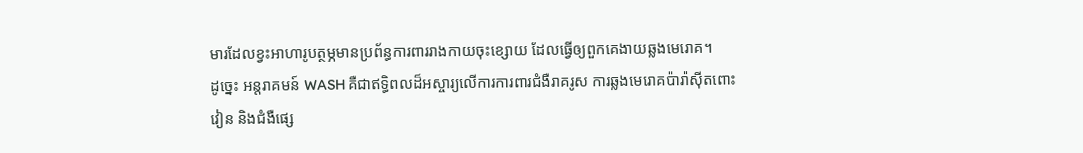មារដែលខ្វះអាហារូបត្ថម្ភមានប្រព័ន្ធការពាររាងកាយចុះខ្សោយ ដែលធ្វើឲ្យពួកគេងាយឆ្លងមេរោគ។
ដូច្នេះ អន្តរាគមន៍ WASH គឺជាឥទ្ធិពលដ៏អស្ចារ្យលើការការពារជំងឺរាគរូស ការឆ្លងមេរោគប៉ារ៉ាស៊ីតពោះវៀន និងជំងឺផ្សេ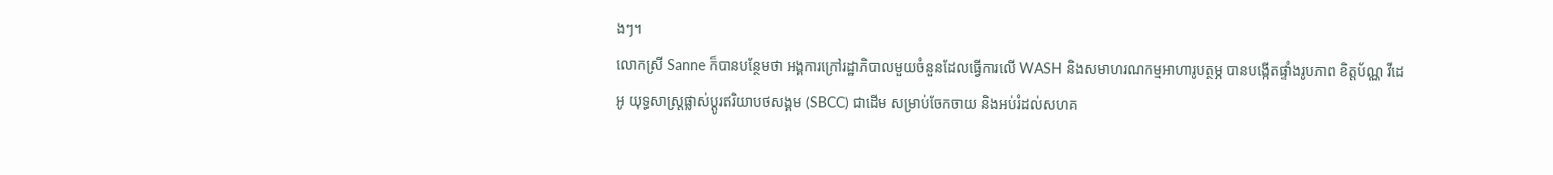ងៗ។
លោកស្រី Sanne ក៏បានបន្ថែមថា អង្គការក្រៅរដ្ឋាភិបាលមួយចំនួនដែលធ្វើការលើ WASH និងសមាហរណកម្មអាហារូបត្ថម្ភ បានបង្កើតផ្ទាំងរូបភាព ខិត្តប័ណ្ណ វីដេអូ យុទ្ធសាស្ត្រផ្លាស់ប្តូរឥរិយាបថសង្គម (SBCC) ជាដើម សម្រាប់ចែកចាយ និងអប់រំដល់សហគ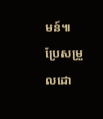មន៍៕
ប្រែសម្រួលដោ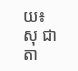យ៖ សុ ជាតា